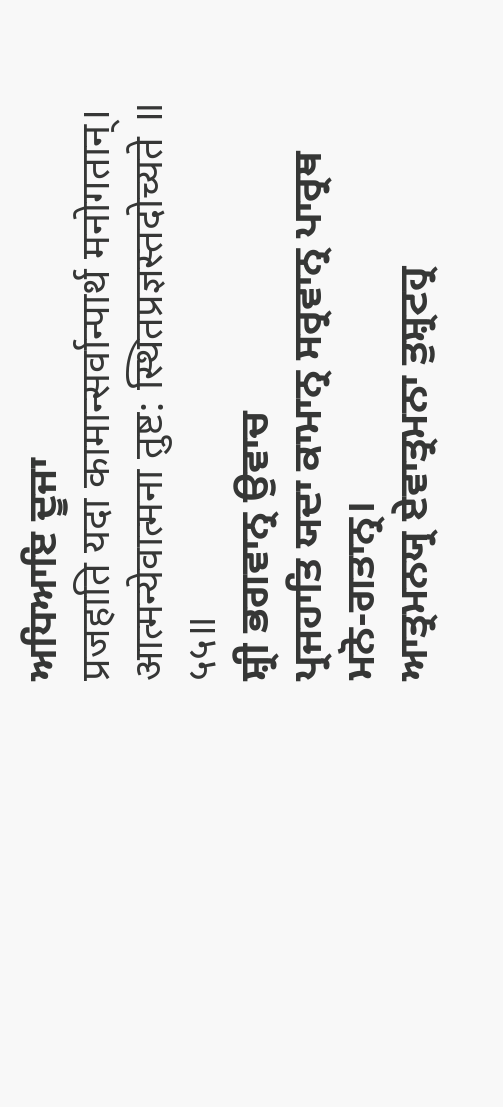ਅਧਿਆਇ ਦੂਜਾ
प्रजहाति यदा कामान्सर्वान्पार्थ मनोगतान्।
आत्मन्येवात्मना तुष्ट: स्थितप्रज्ञस्तदोच्यते ॥ ५५॥
ਸ਼੍ਰੀ ਭਗਵਾਨ੍ਰ ਉਵਾਚ
ਪ੍ਰਜਹਾਤਿ ਯਦਾ ਕਾਮਾਨ੍ਰ ਸਰ੍ਰਵਾਨ੍ਰ ਪਾਰ੍ਰਥ ਮਨੋ-ਗਤਾਨ੍ਰ।
ਆਤ੍ਰਮਨਯ੍ਰ ਏਵਾਤ੍ਰਮਨਾ ਤੁਸ਼੍ਰਟਹ੍ਰ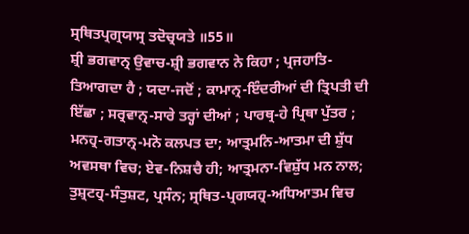ਸ੍ਰਥਿਤਪ੍ਰਗ੍ਰਯਾਸ੍ਰ ਤਦੋਚ੍ਰਯਤੇ ॥55॥
ਸ਼੍ਰੀ ਭਗਵਾਨ੍ਰ ਉਵਾਚ-ਸ਼੍ਰੀ ਭਗਵਾਨ ਨੇ ਕਿਹਾ ; ਪ੍ਰਜਹਾਤਿ-ਤਿਆਗਦਾ ਹੈ ; ਯਦਾ-ਜਦੋਂ ; ਕਾਮਾਨ੍ਰ-ਇੰਦਰੀਆਂ ਦੀ ਤ੍ਰਿਪਤੀ ਦੀ ਇੱਛਾ ; ਸਰ੍ਰਵਾਨ੍ਰ-ਸਾਰੇ ਤਰ੍ਹਾਂ ਦੀਆਂ ; ਪਾਰਥ੍ਰ-ਹੇ ਪ੍ਰਿਥਾ ਪੁੱਤਰ ; ਮਨਹ੍ਰ-ਗਤਾਨ੍ਰ-ਮਨੋ ਕਲਪਤ ਦਾ; ਆਤ੍ਰਮਨਿ-ਆਤਮਾ ਦੀ ਸ਼ੁੱਧ ਅਵਸਥਾ ਵਿਚ; ਏਵ-ਨਿਸ਼ਚੈ ਹੀ; ਆਤ੍ਰਮਨਾ-ਵਿਸ਼ੁੱਧ ਮਨ ਨਾਲ; ਤੁਸ਼੍ਰਟਹ੍ਰ-ਸੰਤੁਸ਼ਟ, ਪ੍ਰਸੰਨ; ਸ੍ਰਥਿਤ-ਪ੍ਰਗਯਹ੍ਰ-ਅਧਿਆਤਮ ਵਿਚ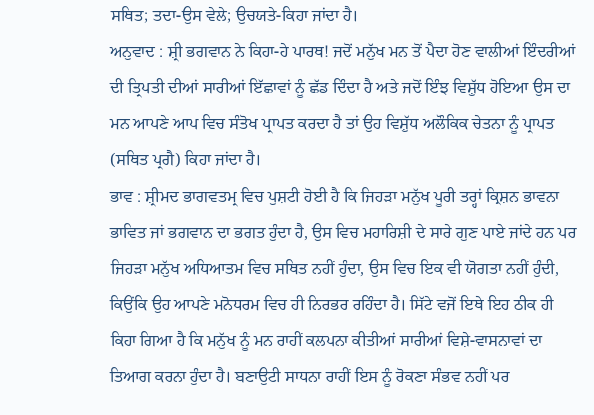ਸਥਿਤ; ਤਦਾ-ਉਸ ਵੇਲੇ; ਉਚਯਤੇ-ਕਿਹਾ ਜਾਂਦਾ ਹੈ।
ਅਨੁਵਾਦ : ਸ਼੍ਰੀ ਭਗਵਾਨ ਨੇ ਕਿਹਾ-ਹੇ ਪਾਰਥ! ਜਦੋਂ ਮਨੁੱਖ ਮਨ ਤੋਂ ਪੈਦਾ ਹੋਣ ਵਾਲੀਆਂ ਇੰਦਰੀਆਂ ਦੀ ਤ੍ਰਿਪਤੀ ਦੀਆਂ ਸਾਰੀਆਂ ਇੱਛਾਵਾਂ ਨੂੰ ਛੱਡ ਦਿੰਦਾ ਹੈ ਅਤੇ ਜਦੋਂ ਇੰਝ ਵਿਸ਼ੁੱਧ ਹੋਇਆ ਉਸ ਦਾ ਮਨ ਆਪਣੇ ਆਪ ਵਿਚ ਸੰਤੋਖ ਪ੍ਰਾਪਤ ਕਰਦਾ ਹੈ ਤਾਂ ਉਹ ਵਿਸ਼ੁੱਧ ਅਲੌਕਿਕ ਚੇਤਨਾ ਨੂੰ ਪ੍ਰਾਪਤ (ਸਥਿਤ ਪ੍ਰਗੈ) ਕਿਹਾ ਜਾਂਦਾ ਹੈ।
ਭਾਵ : ਸ਼੍ਰੀਮਦ ਭਾਗਵਤਮ੍ਰ ਵਿਚ ਪੁਸ਼ਟੀ ਹੋਈ ਹੈ ਕਿ ਜਿਹੜਾ ਮਨੁੱਖ ਪੂਰੀ ਤਰ੍ਹਾਂ ਕ੍ਰਿਸ਼ਨ ਭਾਵਨਾ ਭਾਵਿਤ ਜਾਂ ਭਗਵਾਨ ਦਾ ਭਗਤ ਹੁੰਦਾ ਹੈ, ਉਸ ਵਿਚ ਮਹਾਰਿਸ਼ੀ ਦੇ ਸਾਰੇ ਗੁਣ ਪਾਏ ਜਾਂਦੇ ਹਨ ਪਰ ਜਿਹੜਾ ਮਨੁੱਖ ਅਧਿਆਤਮ ਵਿਚ ਸਥਿਤ ਨਹੀਂ ਹੁੰਦਾ, ਉਸ ਵਿਚ ਇਕ ਵੀ ਯੋਗਤਾ ਨਹੀਂ ਹੁੰਦੀ, ਕਿਉਂਕਿ ਉਹ ਆਪਣੇ ਮਨੋਧਰਮ ਵਿਚ ਹੀ ਨਿਰਭਰ ਰਹਿੰਦਾ ਹੈ। ਸਿੱਟੇ ਵਜੋਂ ਇਥੇ ਇਹ ਠੀਕ ਹੀ ਕਿਹਾ ਗਿਆ ਹੈ ਕਿ ਮਨੁੱਖ ਨੂੰ ਮਨ ਰਾਹੀਂ ਕਲਪਨਾ ਕੀਤੀਆਂ ਸਾਰੀਆਂ ਵਿਸ਼ੇ-ਵਾਸਨਾਵਾਂ ਦਾ ਤਿਆਗ ਕਰਨਾ ਹੁੰਦਾ ਹੈ। ਬਣਾਉਟੀ ਸਾਧਨਾ ਰਾਹੀਂ ਇਸ ਨੂੰ ਰੋਕਣਾ ਸੰਭਵ ਨਹੀਂ ਪਰ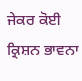ਜੇਕਰ ਕੋਈ ਕ੍ਰਿਸ਼ਨ ਭਾਵਨਾ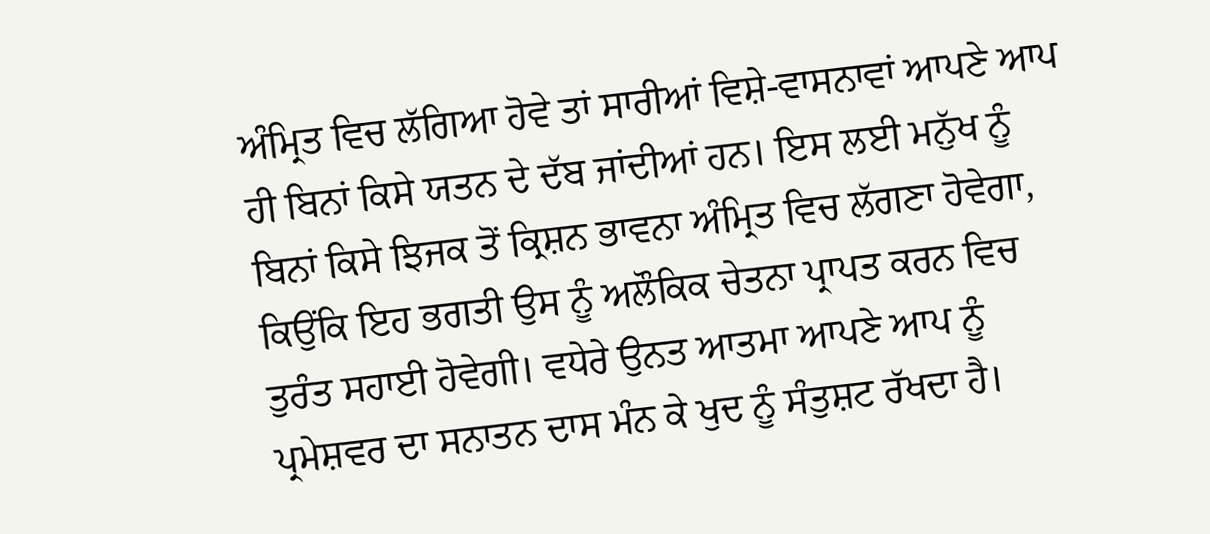ਅੰਮ੍ਰਿਤ ਵਿਚ ਲੱਗਿਆ ਹੋਵੇ ਤਾਂ ਸਾਰੀਆਂ ਵਿਸ਼ੇ-ਵਾਸਨਾਵਾਂ ਆਪਣੇ ਆਪ ਹੀ ਬਿਨਾਂ ਕਿਸੇ ਯਤਨ ਦੇ ਦੱਬ ਜਾਂਦੀਆਂ ਹਨ। ਇਸ ਲਈ ਮਨੁੱਖ ਨੂੰ ਬਿਨਾਂ ਕਿਸੇ ਝਿਜਕ ਤੋਂ ਕ੍ਰਿਸ਼ਨ ਭਾਵਨਾ ਅੰਮ੍ਰਿਤ ਵਿਚ ਲੱਗਣਾ ਹੋਵੇਗਾ, ਕਿਉਂਕਿ ਇਹ ਭਗਤੀ ਉਸ ਨੂੰ ਅਲੌਕਿਕ ਚੇਤਨਾ ਪ੍ਰਾਪਤ ਕਰਨ ਵਿਚ ਤੁਰੰਤ ਸਹਾਈ ਹੋਵੇਗੀ। ਵਧੇਰੇ ਉਨਤ ਆਤਮਾ ਆਪਣੇ ਆਪ ਨੂੰ ਪ੍ਰਮੇਸ਼ਵਰ ਦਾ ਸਨਾਤਨ ਦਾਸ ਮੰਨ ਕੇ ਖੁਦ ਨੂੰ ਸੰਤੁਸ਼ਟ ਰੱਖਦਾ ਹੈ।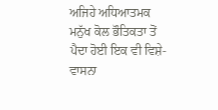ਅਜਿਹੇ ਅਧਿਆਤਮਕ ਮਨੁੱਖ ਕੋਲ ਭੌਤਿਕਤਾ ਤੋਂ ਪੈਦਾ ਹੋਈ ਇਕ ਵੀ ਵਿਸ਼ੇ-ਵਾਸਨਾ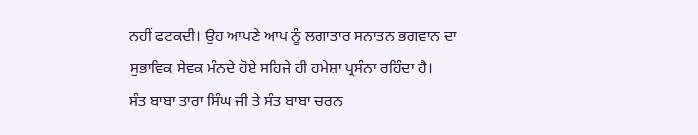ਨਹੀਂ ਫਟਕਦੀ। ਉਹ ਆਪਣੇ ਆਪ ਨੂੰ ਲਗਾਤਾਰ ਸਨਾਤਨ ਭਗਵਾਨ ਦਾ ਸੁਭਾਵਿਕ ਸੇਵਕ ਮੰਨਦੇ ਹੋਏ ਸਹਿਜੇ ਹੀ ਹਮੇਸ਼ਾ ਪ੍ਰਸੰਨਾ ਰਹਿੰਦਾ ਹੈ।
ਸੰਤ ਬਾਬਾ ਤਾਰਾ ਸਿੰਘ ਜੀ ਤੇ ਸੰਤ ਬਾਬਾ ਚਰਨ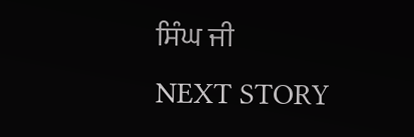ਸਿੰਘ ਜੀ
NEXT STORY